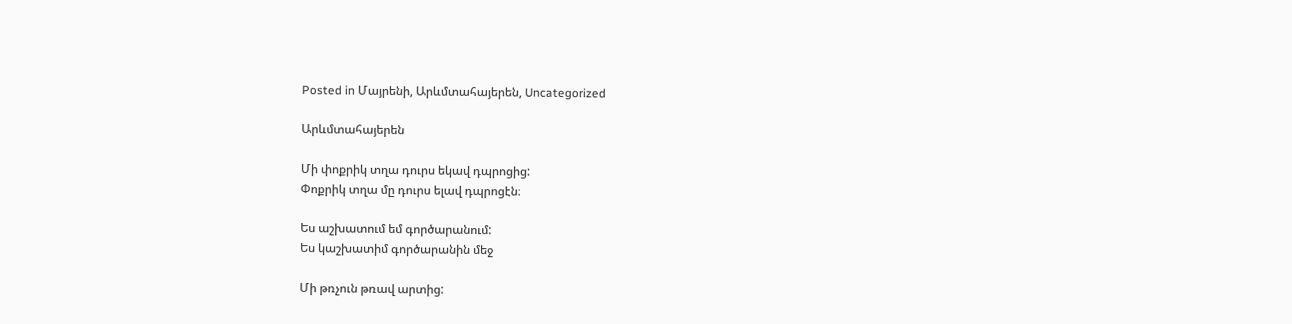Posted in Մայրենի, Արևմտահայերեն, Uncategorized

Արևմտահայերեն

Մի փոքրիկ տղա դուրս եկավ դպրոցից:
Փոքրիկ տղա մը դուրս ելավ դպրոցէն։

Ես աշխատում եմ գործարանում:
Ես կաշխատիմ գործարանին մեջ

Մի թռչուն թռավ արտից: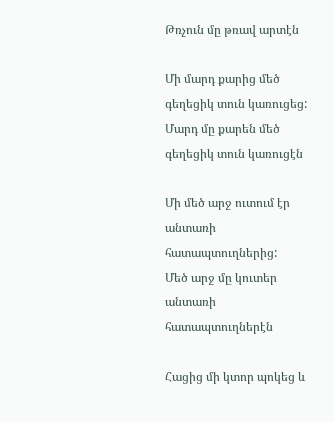Թռչուն մը թռավ արտէն

Մի մարդ քարից մեծ գեղեցիկ տուն կառուցեց:
Մարդ մը քարեն մեծ գեղեցիկ տուն կառուցէն

Մի մեծ արջ ուտում էր անտառի հատապտուղներից:
Մեծ արջ մը կուտեր անտառի հատապտուղներէն

Հացից մի կտոր պոկեց և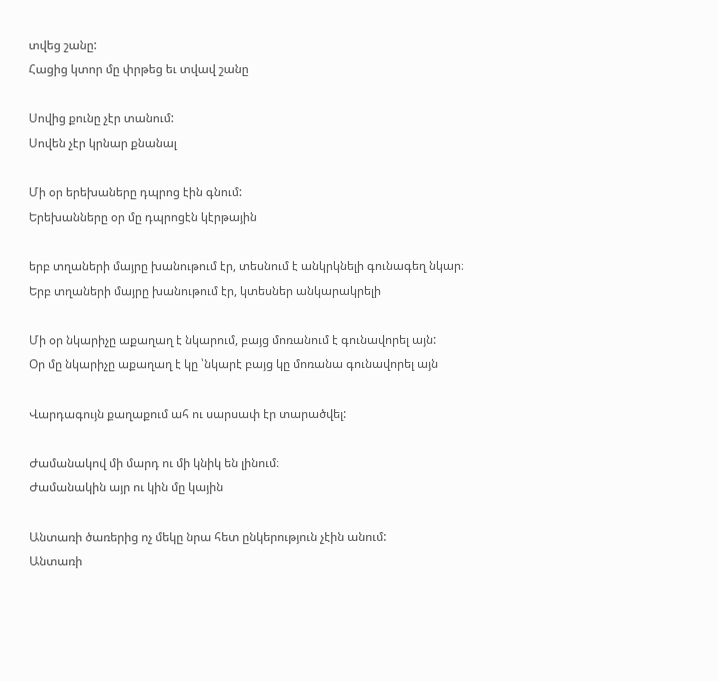տվեց շանը:
Հացից կտոր մը փրթեց եւ տվավ շանը

Սովից քունը չէր տանում:
Սովեն չէր կրնար քնանալ

Մի օր երեխաները դպրոց էին գնում:
Երեխանները օր մը դպրոցէն կէրթային

երբ տղաների մայրը խանութում էր, տեսնում է անկրկնելի գունագեղ նկար։
Երբ տղաների մայրը խանութում էր, կտեսներ անկարակրելի

Մի օր նկարիչը աքաղաղ է նկարում, բայց մոռանում է գունավորել այն:
Օր մը նկարիչը աքաղաղ է կը ՝նկարէ բայց կը մոռանա գունավորել այն

Վարդագույն քաղաքում ահ ու սարսափ էր տարածվել:

Ժամանակով մի մարդ ու մի կնիկ են լինում։
Ժամանակին այր ու կին մը կային

Անտառի ծառերից ոչ մեկը նրա հետ ընկերություն չէին անում:
Անտառի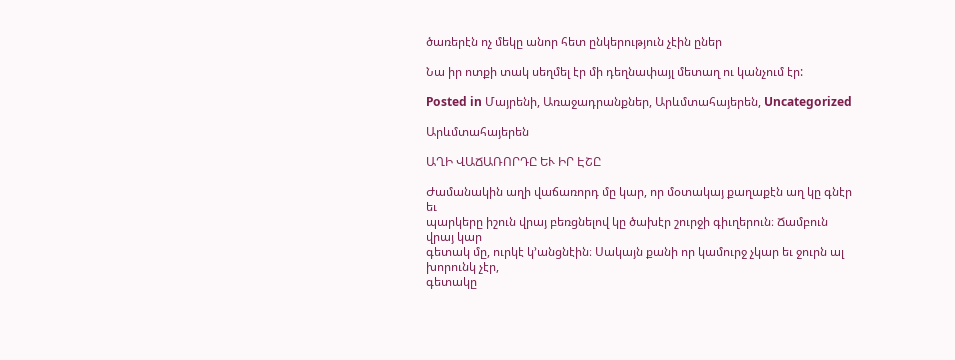ծառերէն ոչ մեկը անոր հետ ընկերություն չէին ըներ

Նա իր ոտքի տակ սեղմել էր մի դեղնափայլ մետաղ ու կանչում էր:

Posted in Մայրենի, Առաջադրանքներ, Արևմտահայերեն, Uncategorized

Արևմտահայերեն

ԱՂԻ ՎԱՃԱՌՈՐԴԸ ԵՒ ԻՐ ԷՇԸ

Ժամանակին աղի վաճառորդ մը կար, որ մօտակայ քաղաքէն աղ կը գնէր եւ
պարկերը իշուն վրայ բեռցնելով կը ծախէր շուրջի գիւղերուն։ Ճամբուն վրայ կար
գետակ մը, ուրկէ կ’անցնէին։ Սակայն քանի որ կամուրջ չկար եւ ջուրն ալ խորունկ չէր,
գետակը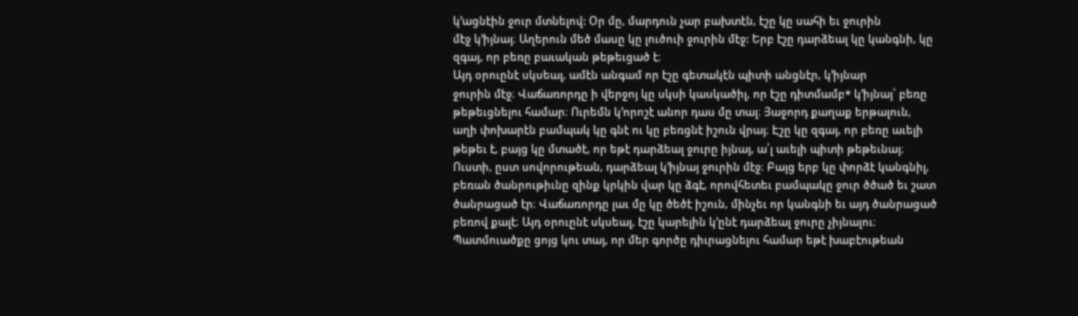կ’ացնէին ջուր մտնելով: Օր մը, մարդուն չար բախտէն, էշը կը սահի եւ ջուրին
մէջ կ’իյնայ։ Աղերուն մեծ մասը կը լուծուի ջուրին մէջ: Երբ էշը դարձեալ կը կանգնի, կը
զգայ, որ բեռը բաւական թեթեւցած է։
Այդ օրուընէ սկսեալ, ամէն անգամ որ էշը գետակէն պիտի անցնէր, կ’իյնար
ջուրին մէջ։ Վաճառորդը ի վերջոյ կը սկսի կասկածիլ, որ էշը դիտմամբ* կ’իյնայ՝ բեռը
թեթեւցնելու համար։ Ուրեմն կ’որոշէ անոր դաս մը տալ։ Յաջորդ քաղաք երթալուն,
աղի փոխարէն բամպակ կը գնէ ու կը բեռցնէ իշուն վրայ։ Էշը կը զգայ, որ բեռը աւելի
թեթեւ է, բայց կը մտածէ, որ եթէ դարձեալ ջուրը իյնայ, ա՛լ աւելի պիտի թեթեւնայ։
Ուստի, ըստ սովորութեան, դարձեալ կ’իյնայ ջուրին մէջ։ Բայց երբ կը փորձէ կանգնիլ,
բեռան ծանրութիւնը զինք կրկին վար կը ձգէ, որովհետեւ բամպակը ջուր ծծած եւ շատ
ծանրացած էր։ Վաճառորդը լաւ մը կը ծեծէ իշուն, մինչեւ որ կանգնի եւ այդ ծանրացած
բեռով քալէ։ Այդ օրուընէ սկսեալ, էշը կարելին կ’ընէ դարձեալ ջուրը չիյնալու։
Պատմուածքը ցոյց կու տայ, որ մեր գործը դիւրացնելու համար եթէ խաբէութեան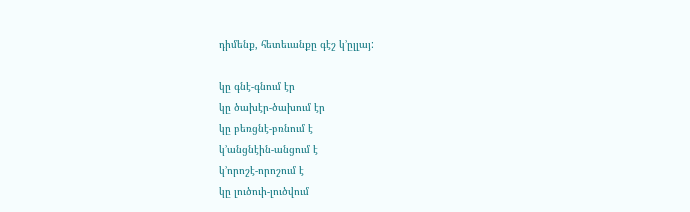դիմենք, հետեւանքը գէշ կ’ըլլայ:

կը գնէ-գնում էր
կը ծախէր-ծախում էր
կը բեռցնէ-բռնում է
կ’անցնէին-անցում է
կ’որոշէ-որոշում է
կը լուծուի-լուծվում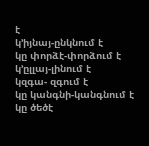է
կ’իյնայ-ընկնում է
կը փորձէ-փորձում է
կ’ըլլայ-լինում է
կզգա- զգում է
կը կանգնի-կանգնում է
կը ծեծէ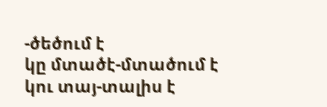-ծեծում է
կը մտածէ-մտածում է
կու տայ-տալիս է